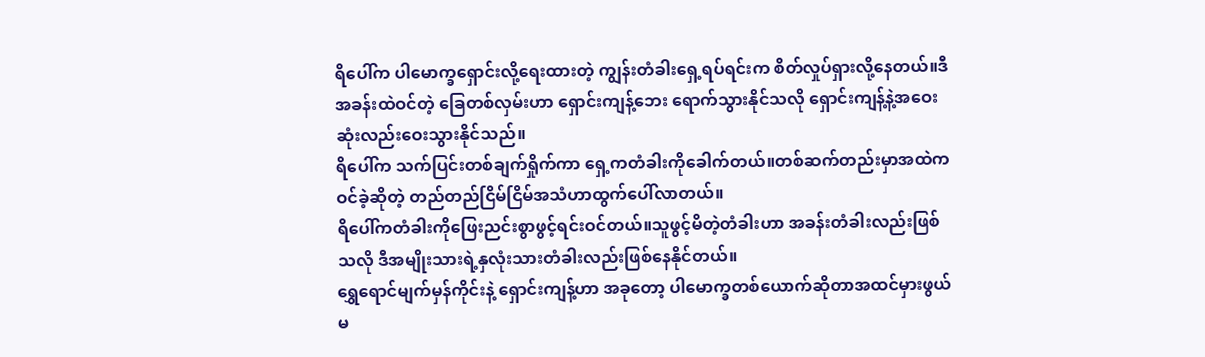ရိပေါ်က ပါမောက္ခရှောင်းလို့ရေးထားတဲ့ ကျွန်းတံခါးရှေ့ရပ်ရင်းက စိတ်လှုပ်ရှားလို့နေတယ်။ဒီအခန်းထဲဝင်တဲ့ ခြေတစ်လှမ်းဟာ ရှောင်းကျန့်ဘေး ရောက်သွားနိုင်သလို ရှောင်းကျန့်နဲ့အဝေးဆုံးလည်းဝေးသွားနိုင်သည်။
ရိပေါ်က သက်ပြင်းတစ်ချက်ရှိုက်ကာ ရှေ့ကတံခါးကိုခေါက်တယ်။တစ်ဆက်တည်းမှာအထဲကဝင်ခဲ့ဆိုတဲ့ တည်တည်ငြိမ်ငြိမ်အသံဟာထွက်ပေါ်လာတယ်။
ရိပေါ်ကတံခါးကိုဖြေးညင်းစွာဖွင့်ရင်းဝင်တယ်။သူဖွင့်မိတဲ့တံခါးဟာ အခန်းတံခါးလည်းဖြစ်သလို ဒီအမျိုးသားရဲ့နှလုံးသားတံခါးလည်းဖြစ်နေနိုင်တယ်။
ရွှေရောင်မျက်မှန်ကိုင်းနဲ့ ရှောင်းကျန့်ဟာ အခုတော့ ပါမောက္ခတစ်ယောက်ဆိုတာအထင်မှားဖွယ်မ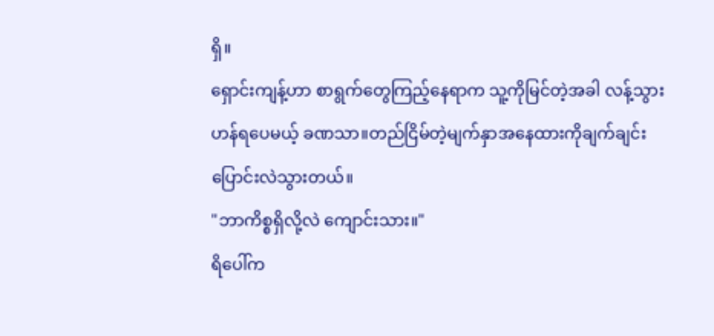ရှိ။
ရှောင်းကျန့်ဟာ စာရွက်တွေကြည့်နေရာက သူ့ကိုမြင်တဲ့အခါ လန့်သွားဟန်ရပေမယ့် ခဏသာ။တည်ငြိမ်တဲ့မျက်နှာအနေထားကိုချက်ချင်းပြောင်းလဲသွားတယ်။
"ဘာကိစ္စရှိလို့လဲ ကျောင်းသား။"
ရိပေါ်က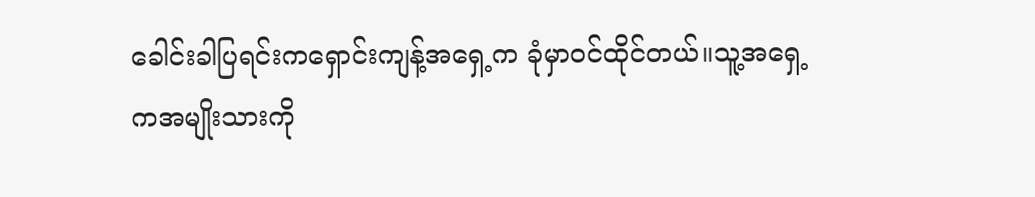ခေါင်းခါပြရင်းကရှောင်းကျန့်အရှေ့က ခုံမှာဝင်ထိုင်တယ်။သူ့အရှေ့ကအမျိုးသားကို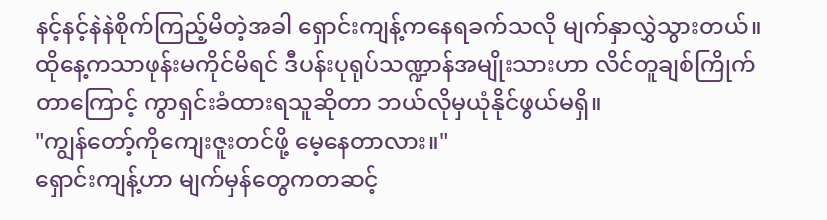နင့်နင့်နဲနဲစိုက်ကြည့်မိတဲ့အခါ ရှောင်းကျန့်ကနေရခက်သလို မျက်နှာလွှဲသွားတယ်။
ထိုနေ့ကသာဖုန်းမကိုင်မိရင် ဒီပန်းပုရုပ်သဏ္ဍာန်အမျိုးသားဟာ လိင်တူချစ်ကြိုက်တာကြောင့် ကွာရှင်းခံထားရသူဆိုတာ ဘယ်လိုမှယုံနိုင်ဖွယ်မရှိ။
"ကျွန်တော့်ကိုကျေးဇူးတင်ဖို့ မေ့နေတာလား။"
ရှောင်းကျန့်ဟာ မျက်မှန်တွေကတဆင့်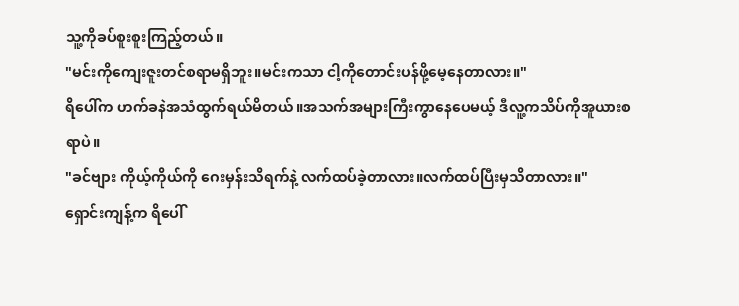သူ့ကိုခပ်စူးစူးကြည့်တယ်။
"မင်းကိုကျေးဇူးတင်စရာမရှိဘူး။မင်းကသာ ငါ့ကိုတောင်းပန်ဖို့မေ့နေတာလား။"
ရိပေါ်က ဟက်ခနဲအသံထွက်ရယ်မိတယ်။အသက်အများကြီးကွာနေပေမယ့် ဒီလူ့ကသိပ်ကိုအူယားစရာပဲ။
"ခင်ဗျား ကိုယ့်ကိုယ်ကို ဂေးမှန်းသိရက်နဲ့ လက်ထပ်ခဲ့တာလား။လက်ထပ်ပြီးမှသိတာလား။"
ရှောင်းကျန့်က ရိပေါ်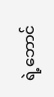ရဲ့ဘောင်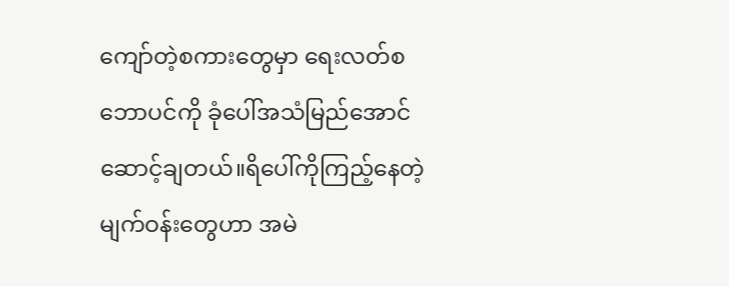ကျော်တဲ့စကားတွေမှာ ရေးလတ်စဘောပင်ကို ခုံပေါ်အသံမြည်အောင်ဆောင့်ချတယ်။ရိပေါ်ကိုကြည့်နေတဲ့မျက်ဝန်းတွေဟာ အမဲ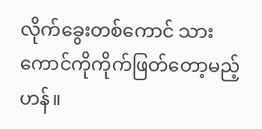လိုက်ခွေးတစ်ကောင် သားကောင်ကိုကိုက်ဖြတ်တော့မည့်ဟန်။